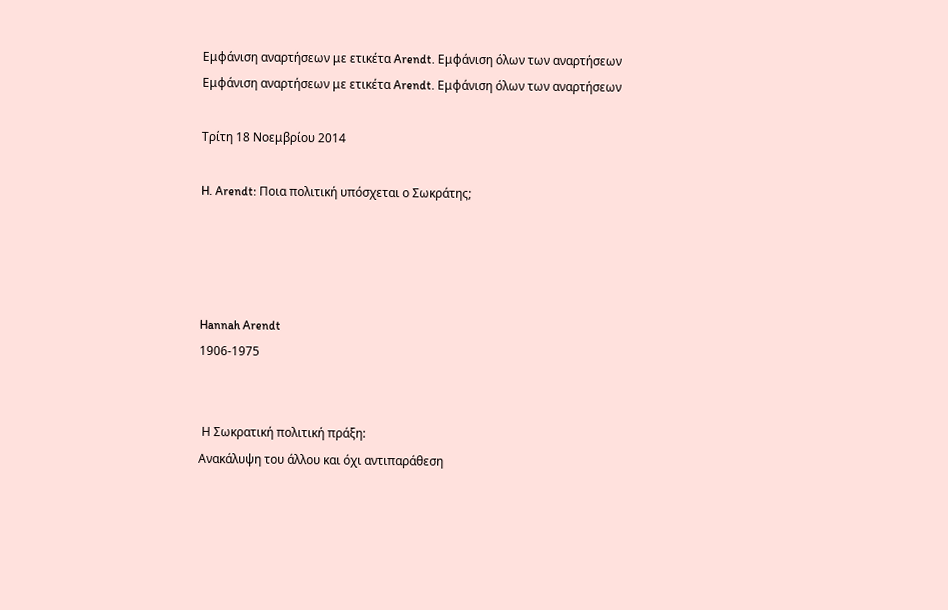Εμφάνιση αναρτήσεων με ετικέτα Arendt. Εμφάνιση όλων των αναρτήσεων
Εμφάνιση αναρτήσεων με ετικέτα Arendt. Εμφάνιση όλων των αναρτήσεων

Τρίτη 18 Νοεμβρίου 2014

H. Arendt: Ποια πολιτική υπόσχεται ο Σωκράτης;




Hannah Arendt
1906-1975


 Η Σωκρατική πολιτική πράξη:
Ανακάλυψη του άλλου και όχι αντιπαράθεση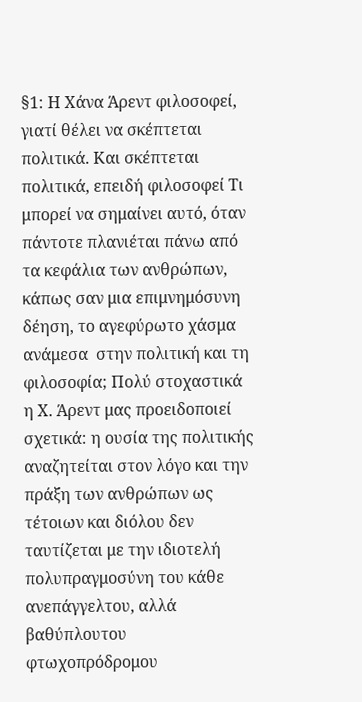§1: Η Χάνα Άρεντ φιλοσοφεί, γιατί θέλει να σκέπτεται πολιτικά. Και σκέπτεται πολιτικά, επειδή φιλοσοφεί Τι μπορεί να σημαίνει αυτό, όταν πάντοτε πλανιέται πάνω από τα κεφάλια των ανθρώπων, κάπως σαν μια επιμνημόσυνη δέηση, το αγεφύρωτο χάσμα ανάμεσα  στην πολιτική και τη φιλοσοφία; Πολύ στοχαστικά η Χ. Άρεντ μας προειδοποιεί σχετικά: η ουσία της πολιτικής αναζητείται στον λόγο και την πράξη των ανθρώπων ως τέτοιων και διόλου δεν ταυτίζεται με την ιδιοτελή πολυπραγμοσύνη του κάθε  ανεπάγγελτου, αλλά βαθύπλουτου φτωχοπρόδρομου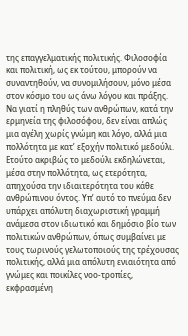της επαγγελματικής πολιτικής. Φιλοσοφία και πολιτική, ως εκ τούτου, μπορούν να συναντηθούν, να συνομιλήσουν, μόνο μέσα στον κόσμο του ως άνω λόγου και πράξης. Να γιατί η πληθύς των ανθρώπων, κατά την ερμηνεία της φιλοσόφου, δεν είναι απλώς μια αγέλη χωρίς γνώμη και λόγο, αλλά μια πολλότητα με κατ’ εξοχήν πολιτικό μεδούλι. Ετούτο ακριβώς το μεδούλι εκδηλώνεται, μέσα στην πολλότητα, ως ετερότητα, απηχούσα την ιδιαιτερότητα του κάθε ανθρώπινου όντος. Υπ’ αυτό το πνεύμα δεν υπάρχει απόλυτη διαχωριστική γραμμή ανάμεσα στον ιδιωτικό και δημόσιο βίο των πολιτικών ανθρώπων, όπως συμβαίνει με τους τωρινούς γελωτοποιούς της τρέχουσας πολιτικής, αλλά μια απόλυτη ενιαιότητα από γνώμες και ποικίλες νοο-τροπίες,  εκφρασμένη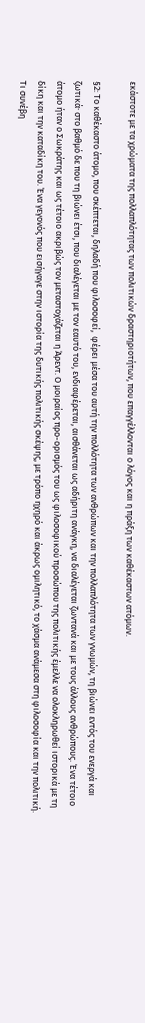εκάστοτε με τα χρώματα της πολλαπλότητας των πολιτικών δραστηριοτήτων, που επαγγέλλονται ο λόγος και η πράξη των καθέκαστων ατόμων.

§2: Το καθέκαστο άτομο, που σκέπτεται, δηλαδή που φιλοσοφεί,  φέρει μέσα του αυτή την πολλότητα των ανθρώπων και την πολλαπλότητα των γνωμών, τη βιώνει εντός του ενεργά και ζωτικάˑ στο βαθμό δε που τη βιώνει έτσι, που διαλέγεται με τον εαυτό του, ενδιαφέρεται, αισθάνεται ως αδήριτη ανάγκη, να διαλέγεται ζωντανά και με τους άλλους ανθρώπους. Ένα τέτοιο άτομο ήταν ο Σωκράτης και ως τέτοιο ακριβώς τον μεταστοχάζεται η Άρεντ. Ο μοιραίος προ-ορισμός του ως φιλοσοφικού προσώπου της πολιτικής έμελλε να ολοκληρωθεί ιστορικά με τη δίκη και την καταδίκη του. Ένα γεγονός που εισήγαγε στην ιστορία της δυτικής πολιτικής σκέψης, με τρόπο ηχηρό και άκρως ομιλητικό, το χάσμα ανάμεσα στη φιλοσοφία και την πολιτική. Τι συνέβη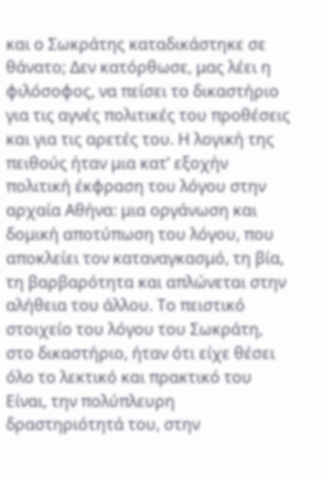και ο Σωκράτης καταδικάστηκε σε θάνατο; Δεν κατόρθωσε, μας λέει η φιλόσοφος, να πείσει το δικαστήριο για τις αγνές πολιτικές του προθέσεις και για τις αρετές του. Η λογική της πειθούς ήταν μια κατ’ εξοχήν πολιτική έκφραση του λόγου στην αρχαία Αθήνα: μια οργάνωση και δομική αποτύπωση του λόγου, που αποκλείει τον καταναγκασμό, τη βία, τη βαρβαρότητα και απλώνεται στην αλήθεια του άλλου. Το πειστικό στοιχείο του λόγου του Σωκράτη, στο δικαστήριο, ήταν ότι είχε θέσει όλο το λεκτικό και πρακτικό του Είναι, την πολύπλευρη δραστηριότητά του, στην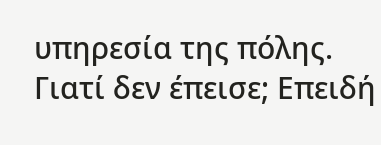υπηρεσία της πόλης. Γιατί δεν έπεισε; Επειδή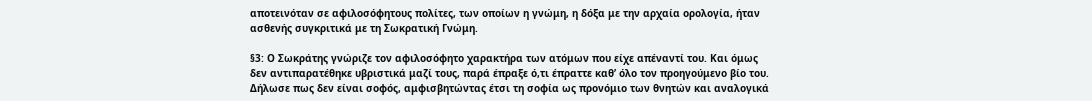αποτεινόταν σε αφιλοσόφητους πολίτες, των οποίων η γνώμη, η δόξα με την αρχαία ορολογία, ήταν ασθενής συγκριτικά με τη Σωκρατική Γνώμη.

§3: Ο Σωκράτης γνώριζε τον αφιλοσόφητο χαρακτήρα των ατόμων που είχε απέναντί του. Και όμως δεν αντιπαρατέθηκε υβριστικά μαζί τους, παρά έπραξε ό,τι έπραττε καθ’ όλο τον προηγούμενο βίο του. Δήλωσε πως δεν είναι σοφός, αμφισβητώντας έτσι τη σοφία ως προνόμιο των θνητών και αναλογικά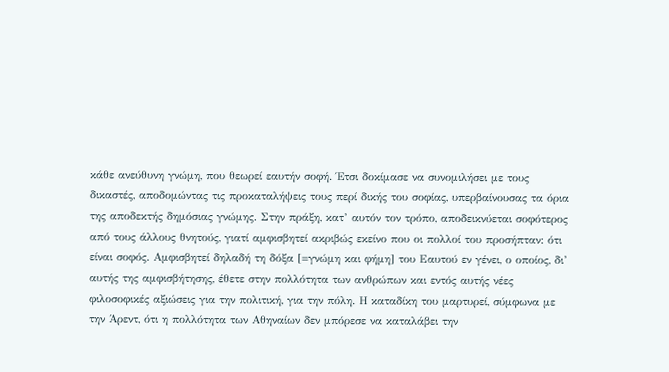κάθε ανεύθυνη γνώμη, που θεωρεί εαυτήν σοφή. Έτσι δοκίμασε να συνομιλήσει με τους δικαστές, αποδομώντας τις προκαταλήψεις τους περί δικής του σοφίας, υπερβαίνουσας τα όρια της αποδεκτής δημόσιας γνώμης. Στην πράξη, κατ’ αυτόν τον τρόπο, αποδεικνύεται σοφότερος από τους άλλους θνητούς, γιατί αμφισβητεί ακριβώς εκείνο που οι πολλοί του προσήπταν: ότι είναι σοφός. Αμφισβητεί δηλαδή τη δόξα [=γνώμη και φήμη] του Εαυτού εν γένει, ο οποίος, δι’ αυτής της αμφισβήτησης, έθετε στην πολλότητα των ανθρώπων και εντός αυτής νέες φιλοσοφικές αξιώσεις για την πολιτική, για την πόλη. Η καταδίκη του μαρτυρεί, σύμφωνα με την Άρεντ, ότι η πολλότητα των Αθηναίων δεν μπόρεσε να καταλάβει την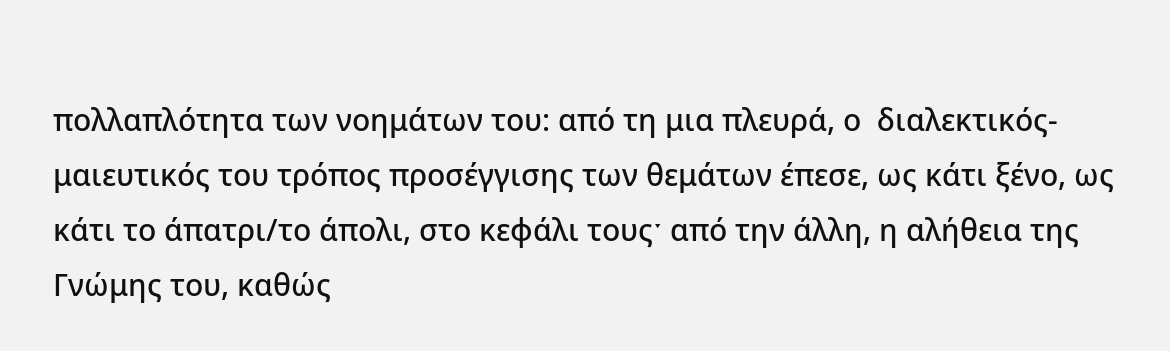πολλαπλότητα των νοημάτων του: από τη μια πλευρά, ο  διαλεκτικός-μαιευτικός του τρόπος προσέγγισης των θεμάτων έπεσε, ως κάτι ξένο, ως κάτι το άπατρι/το άπολι, στο κεφάλι τουςˑ από την άλλη, η αλήθεια της Γνώμης του, καθώς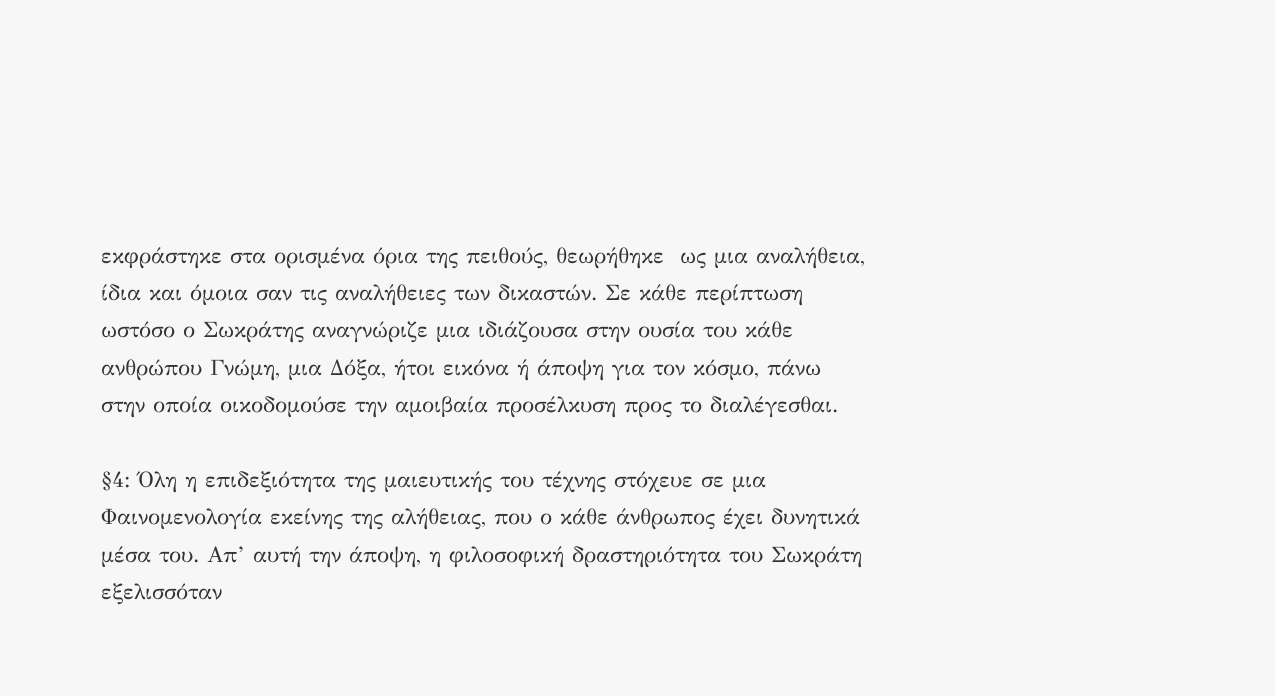εκφράστηκε στα ορισμένα όρια της πειθούς, θεωρήθηκε  ως μια αναλήθεια, ίδια και όμοια σαν τις αναλήθειες των δικαστών. Σε κάθε περίπτωση ωστόσο ο Σωκράτης αναγνώριζε μια ιδιάζουσα στην ουσία του κάθε ανθρώπου Γνώμη, μια Δόξα, ήτοι εικόνα ή άποψη για τον κόσμο, πάνω στην οποία οικοδομούσε την αμοιβαία προσέλκυση προς το διαλέγεσθαι.

§4: Όλη η επιδεξιότητα της μαιευτικής του τέχνης στόχευε σε μια Φαινομενολογία εκείνης της αλήθειας, που ο κάθε άνθρωπος έχει δυνητικά μέσα του. Απ’ αυτή την άποψη, η φιλοσοφική δραστηριότητα του Σωκράτη εξελισσόταν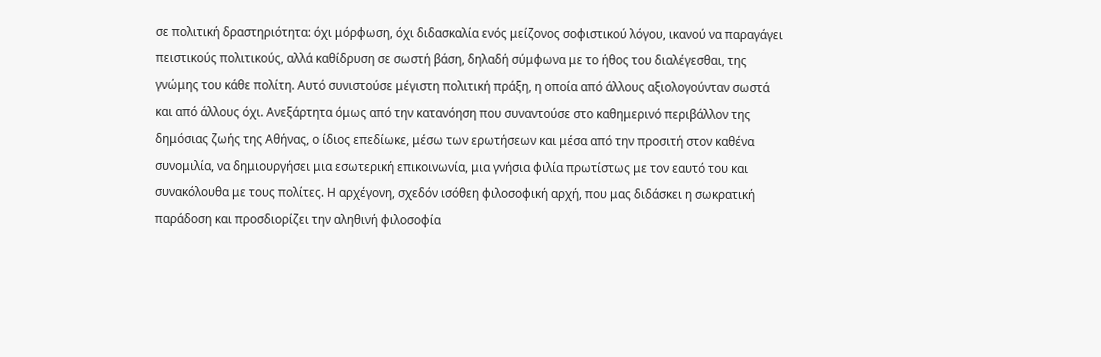σε πολιτική δραστηριότητα: όχι μόρφωση, όχι διδασκαλία ενός μείζονος σοφιστικού λόγου, ικανού να παραγάγει πειστικούς πολιτικούς, αλλά καθίδρυση σε σωστή βάση, δηλαδή σύμφωνα με το ήθος του διαλέγεσθαι, της γνώμης του κάθε πολίτη. Αυτό συνιστούσε μέγιστη πολιτική πράξη, η οποία από άλλους αξιολογούνταν σωστά και από άλλους όχι. Ανεξάρτητα όμως από την κατανόηση που συναντούσε στο καθημερινό περιβάλλον της δημόσιας ζωής της Αθήνας, ο ίδιος επεδίωκε, μέσω των ερωτήσεων και μέσα από την προσιτή στον καθένα συνομιλία, να δημιουργήσει μια εσωτερική επικοινωνία, μια γνήσια φιλία πρωτίστως με τον εαυτό του και συνακόλουθα με τους πολίτες. Η αρχέγονη, σχεδόν ισόθεη φιλοσοφική αρχή, που μας διδάσκει η σωκρατική παράδοση και προσδιορίζει την αληθινή φιλοσοφία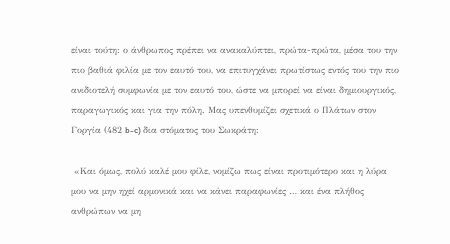είναι τούτη: ο άνθρωπος πρέπει να ανακαλύπτει, πρώτα-πρώτα, μέσα του την πιο βαθιά φιλία με τον εαυτό του, να επιτυγχάνει πρωτίστως εντός του την πιο ανιδιοτελή συμφωνία με τον εαυτό του, ώστε να μπορεί να είναι δημιουργικός, παραγωγικός και για την πόλη. Μας υπενθυμίζει σχετικά ο Πλάτων στον Γοργία (482 b-c) δια στόματος του Σωκράτη:

 «Και όμως, πολύ καλέ μου φίλε, νομίζω πως είναι προτιμότερο και η λύρα μου να μην ηχεί αρμονικά και να κάνει παραφωνίες … και ένα πλήθος ανθρώπων να μη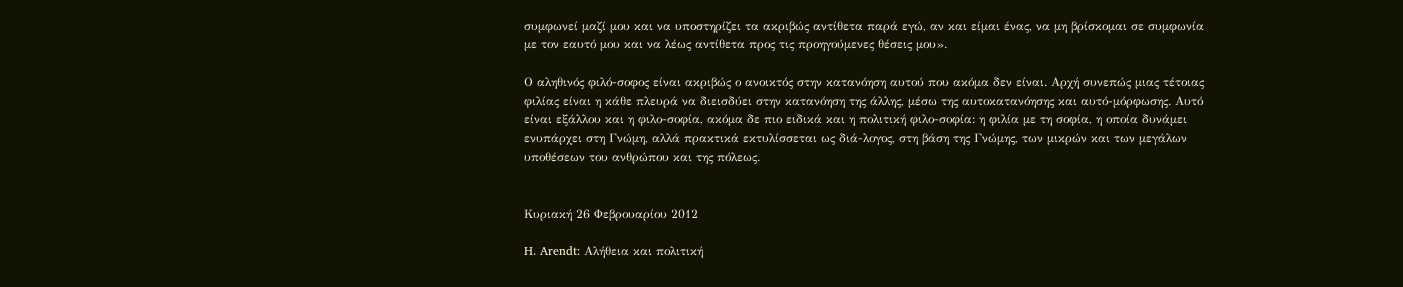συμφωνεί μαζί μου και να υποστηρίζει τα ακριβώς αντίθετα παρά εγώ, αν και είμαι ένας, να μη βρίσκομαι σε συμφωνία με τον εαυτό μου και να λέως αντίθετα προς τις προηγούμενες θέσεις μου».

Ο αληθινός φιλό-σοφος είναι ακριβώς ο ανοικτός στην κατανόηση αυτού που ακόμα δεν είναι. Αρχή συνεπώς μιας τέτοιας φιλίας είναι η κάθε πλευρά να διεισδύει στην κατανόηση της άλλης, μέσω της αυτοκατανόησης και αυτό-μόρφωσης. Αυτό είναι εξάλλου και η φιλο-σοφία, ακόμα δε πιο ειδικά και η πολιτική φιλο-σοφία: η φιλία με τη σοφία, η οποία δυνάμει ενυπάρχει στη Γνώμη, αλλά πρακτικά εκτυλίσσεται ως διά-λογος, στη βάση της Γνώμης, των μικρών και των μεγάλων υποθέσεων του ανθρώπου και της πόλεως.


Κυριακή 26 Φεβρουαρίου 2012

H. Arendt: Αλήθεια και πολιτική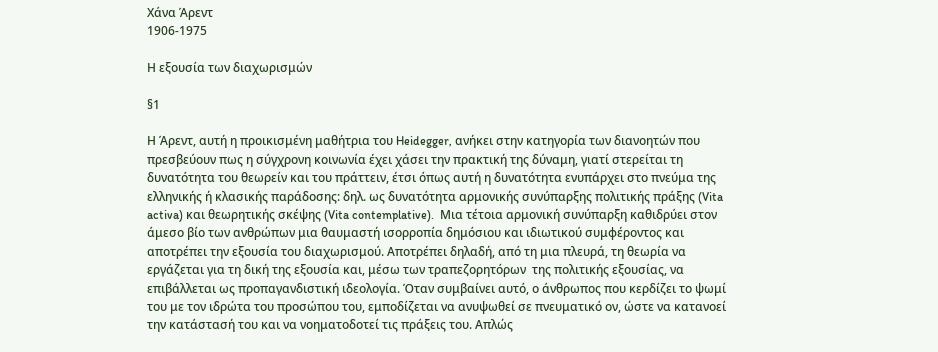Χάνα Άρεντ
1906-1975

Η εξουσία των διαχωρισμών

§1

Η Άρεντ, αυτή η προικισμένη μαθήτρια του Heidegger, ανήκει στην κατηγορία των διανοητών που πρεσβεύουν πως η σύγχρονη κοινωνία έχει χάσει την πρακτική της δύναμη, γιατί στερείται τη δυνατότητα του θεωρείν και του πράττειν, έτσι όπως αυτή η δυνατότητα ενυπάρχει στο πνεύμα της ελληνικής ή κλασικής παράδοσης: δηλ. ως δυνατότητα αρμονικής συνύπαρξης πολιτικής πράξης (Vita activa) και θεωρητικής σκέψης (Vita contemplative).  Μια τέτοια αρμονική συνύπαρξη καθιδρύει στον άμεσο βίο των ανθρώπων μια θαυμαστή ισορροπία δημόσιου και ιδιωτικού συμφέροντος και αποτρέπει την εξουσία του διαχωρισμού. Αποτρέπει δηλαδή, από τη μια πλευρά, τη θεωρία να εργάζεται για τη δική της εξουσία και, μέσω των τραπεζορητόρων  της πολιτικής εξουσίας, να επιβάλλεται ως προπαγανδιστική ιδεολογία. Όταν συμβαίνει αυτό, ο άνθρωπος που κερδίζει το ψωμί του με τον ιδρώτα του προσώπου του, εμποδίζεται να ανυψωθεί σε πνευματικό ον, ώστε να κατανοεί την κατάστασή του και να νοηματοδοτεί τις πράξεις του. Απλώς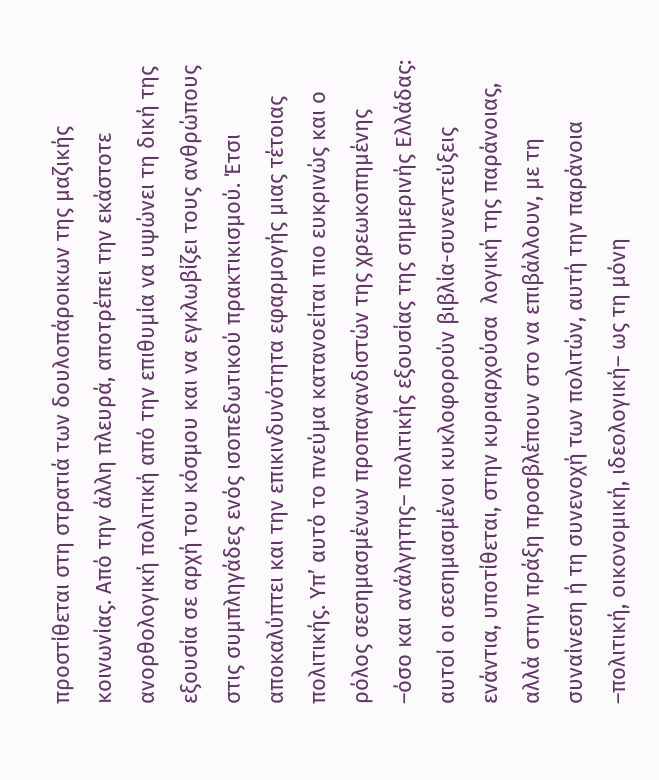προστίθεται στη στρατιά των δουλοπάροικων της μαζικής κοινωνίας. Από την άλλη πλευρά, αποτρέπει την εκάστοτε ανορθολογική πολιτική από την επιθυμία να υψώνει τη δική της εξουσία σε αρχή του κόσμου και να εγκλωβίζει τους ανθρώπους στις συμπληγάδες ενός ισοπεδωτικού πρακτικισμού. Έτσι αποκαλύπτει και την επικινδυνότητα εφαρμογής μιας τέτοιας πολιτικής. Υπ’ αυτό το πνεύμα κατανοείται πιο ευκρινώς και ο ρόλος σεσημασμένων προπαγανδιστών της χρεωκοπημένης –όσο και ανάλγητης– πολιτικής εξουσίας της σημερινής Ελλάδας: αυτοί οι σεσημασμένοι κυκλοφορούν βιβλία-συνεντεύξεις ενάντια, υποτίθεται, στην κυριαρχούσα  λογική της παράνοιας, αλλά στην πράξη προσβλέπουν στο να επιβάλλουν, με τη συναίνεση ή τη συνενοχή των πολιτών, αυτή την παράνοια –πολιτική, οικονομική, ιδεολογική– ως τη μόνη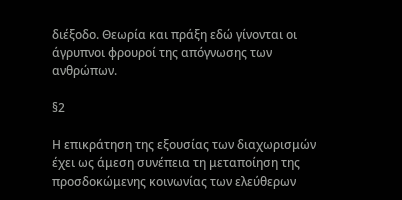διέξοδο. Θεωρία και πράξη εδώ γίνονται οι άγρυπνοι φρουροί της απόγνωσης των ανθρώπων.

§2

Η επικράτηση της εξουσίας των διαχωρισμών έχει ως άμεση συνέπεια τη μεταποίηση της προσδοκώμενης κοινωνίας των ελεύθερων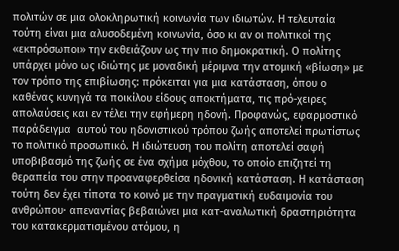πολιτών σε μια ολοκληρωτική κοινωνία των ιδιωτών. Η τελευταία τούτη είναι μια αλυσοδεμένη κοινωνία, όσο κι αν οι πολιτικοί της «εκπρόσωποι» την εκθειάζουν ως την πιο δημοκρατική. Ο πολίτης υπάρχει μόνο ως ιδιώτης με μοναδική μέριμνα την ατομική «βίωση» με τον τρόπο της επιβίωσης: πρόκειται για μια κατάσταση, όπου ο καθένας κυνηγά τα ποικίλου είδους αποκτήματα, τις πρό-χειρες απολαύσεις και εν τέλει την εφήμερη ηδονή. Προφανώς, εφαρμοστικό παράδειγμα  αυτού του ηδονιστικού τρόπου ζωής αποτελεί πρωτίστως το πολιτικό προσωπικό. Η ιδιώτευση του πολίτη αποτελεί σαφή υποβιβασμό της ζωής σε ένα σχήμα μόχθου, το οποίο επιζητεί τη θεραπεία του στην προαναφερθείσα ηδονική κατάσταση. Η κατάσταση τούτη δεν έχει τίποτα το κοινό με την πραγματική ευδαιμονία του ανθρώπου· απεναντίας βεβαιώνει μια κατ-αναλωτική δραστηριότητα του κατακερματισμένου ατόμου, η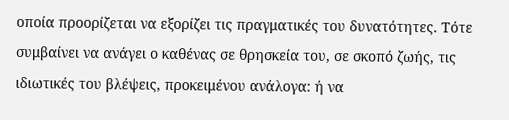οποία προορίζεται να εξορίζει τις πραγματικές του δυνατότητες. Τότε συμβαίνει να ανάγει ο καθένας σε θρησκεία του, σε σκοπό ζωής, τις ιδιωτικές του βλέψεις, προκειμένου ανάλογα: ή να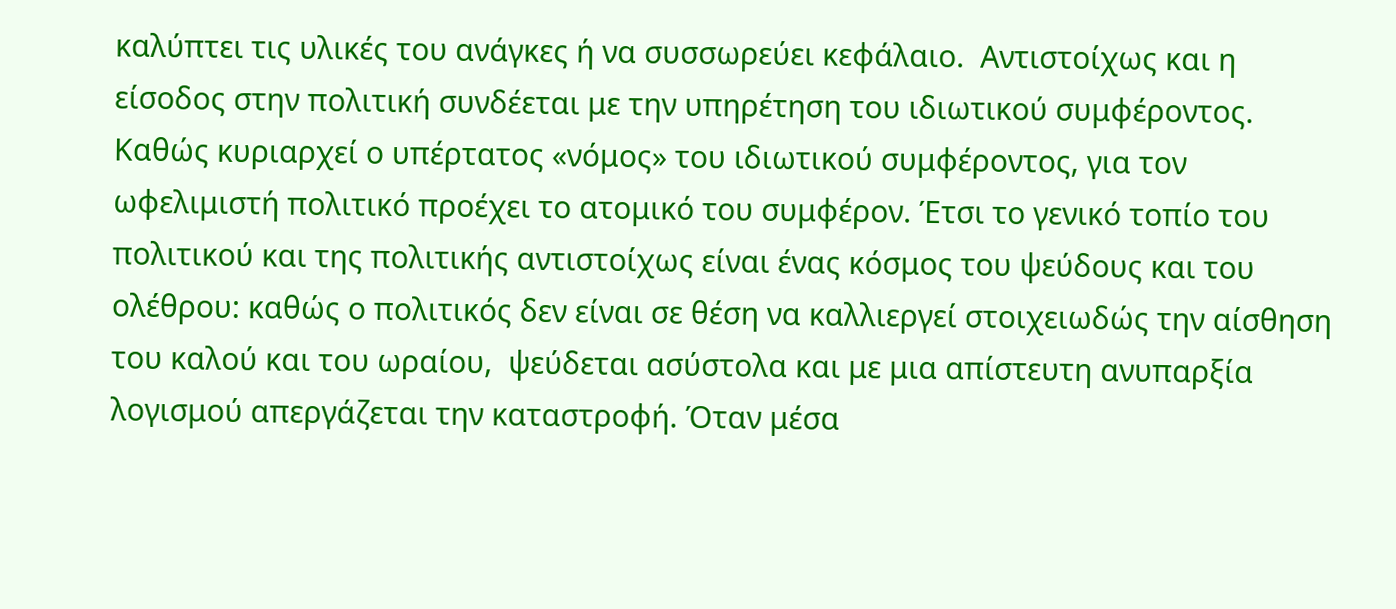καλύπτει τις υλικές του ανάγκες ή να συσσωρεύει κεφάλαιο.  Αντιστοίχως και η είσοδος στην πολιτική συνδέεται με την υπηρέτηση του ιδιωτικού συμφέροντος. Καθώς κυριαρχεί ο υπέρτατος «νόμος» του ιδιωτικού συμφέροντος, για τον ωφελιμιστή πολιτικό προέχει το ατομικό του συμφέρον. Έτσι το γενικό τοπίο του πολιτικού και της πολιτικής αντιστοίχως είναι ένας κόσμος του ψεύδους και του ολέθρου: καθώς ο πολιτικός δεν είναι σε θέση να καλλιεργεί στοιχειωδώς την αίσθηση του καλού και του ωραίου,  ψεύδεται ασύστολα και με μια απίστευτη ανυπαρξία λογισμού απεργάζεται την καταστροφή. Όταν μέσα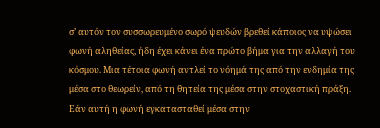σ’ αυτόν τον συσσωρευμένο σωρό ψευδών βρεθεί κάποιος να υψώσει φωνή αληθείας, ήδη έχει κάνει ένα πρώτο βήμα για την αλλαγή του κόσμου. Μια τέτοια φωνή αντλεί το νόημά της από την ενδημία της μέσα στο θεωρείν, από τη θητεία της μέσα στην στοχαστική πράξη. Εάν αυτή η φωνή εγκατασταθεί μέσα στην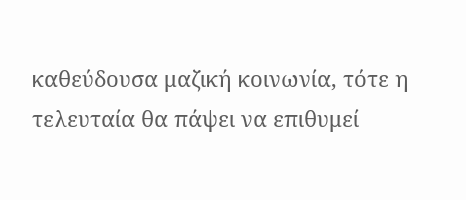καθεύδουσα μαζική κοινωνία, τότε η τελευταία θα πάψει να επιθυμεί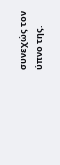συνεχώς τον ύπνο της.